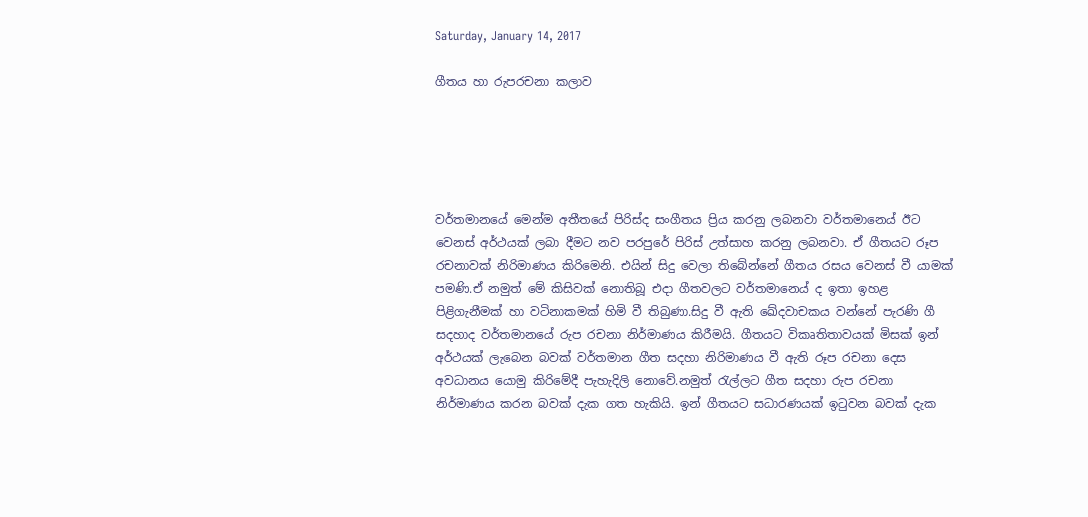Saturday, January 14, 2017

ගීතය හා රුපරචනා කලාව





වර්තමානයේ මෙන්ම අතීතයේ පිරිස්ද සංගීතය ප්‍රිය කරනු ලබනවා වර්තමානෙය් ඊට වෙනස් අර්ථයක් ලබා දීමට නව පරපුරේ පිරිස් උත්සාහ කරනු ලබනවා. ඒ ගීතයට රූප රචනාවක් නිරිමාණය කිරිමෙනි. එයින් සිදු වෙලා තිබේන්නේ ගීතය රසය වෙනස් වී යාමක් පමණි.ඒ නමුත් මේ කිසිවක් නොතිබූ එදා ගීතවලට වර්තමානෙය් ද ඉතා ඉහළ පිළිගැනීමක් හා වටිනාකමක් හිමි වී තිබුණා.සිදු වී ඇති ඛේදවාචකය වන්නේ පැරණි ගී සදහාද වර්තමානයේ රුප රචනා නිර්මාණය කිරීමයි. ගීතයට විකෘතිතාවයක් මිසක් ඉන් අර්ථයක් ලැබෙන බවක් වර්තමාන ගීත සදහා නිරිමාණය වී ඇති රූප රචනා දෙස අවධානය යොමු කිරිමේදී පැහැදිලි නොවේ.නමුත් රැල්ලට ගීත සදහා රුප රචනා නිර්මාණය කරන බවක් දැක ගත හැකියි. ඉන් ගීතයට සධාරණයක් ඉටුවන බවක් දැක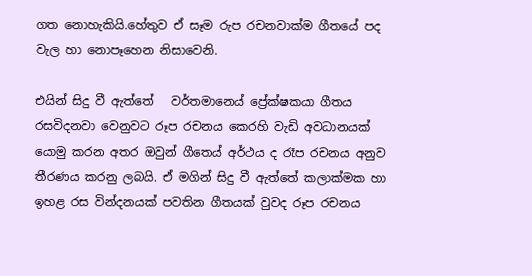ගත නොහැකියි.හේතුව ඒ සෑම රුප රචනවාක්ම ගීතයේ පද වැල හා නොපෑහෙන නිසාවෙනි.

එයින් සිදු වී ඇත්තේ   වර්තමානෙය් ප්‍රේක්ෂකයා ගීතය රසවිදනවා වෙනුවට රූප රචනය කෙරහි වැඩි අවධානයක් යොමු කරන අතර ඔවුන් ගීතෙය් අර්ථය ද රෑප රචනය අනුව තීරණය කරනු ලබයි. ඒ මගින් සිදු වී ඇත්තේ කලාක්මක හා ඉහළ රස වින්දනයක් පවතින ගීතයක් වුවද රූප රචනය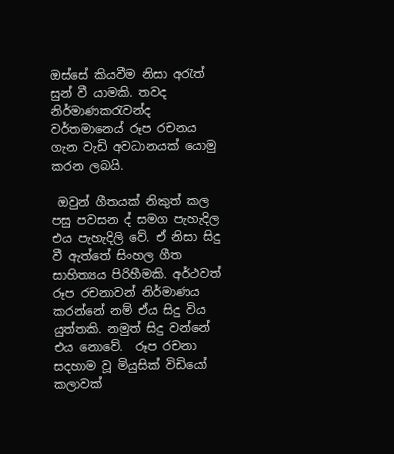ඔස්සේ කියවීම නිසා අරැත් සුන් වී යාමකි. තවද නිර්මාණකරැවන්ද වර්තමානෙය් රූප රචනය ගැන වැඩි අවධානයක් යොමු කරන ලබයි.

 ඔවුන් ගීතයක් නිකුත් කල පසු පවසන ද් සමග පැහැදිල එය පැහැදිලි වේ. ඒ නිසා සිදු වී ඇත්තේ සිංහල ගීත සාහිත්‍යය පිරිහීමකි. අර්ථවත් රූප රචනාවන් නිර්මාණය කරන්නේ නම් ඒය සිදු විය යුත්තකි. නමුත් සිදු වන්නේ එය නොවේ.  රූප රචනා සදහාම වූ මියුසික් විඩියෝ කලාවක්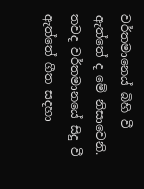වර්තමානෙය් බිහි වී ඇත්තේ ද මේ නිසාවෙනි. තවද වර්තමානයේ සිදු වී ඇත්තේ ගීත සදහා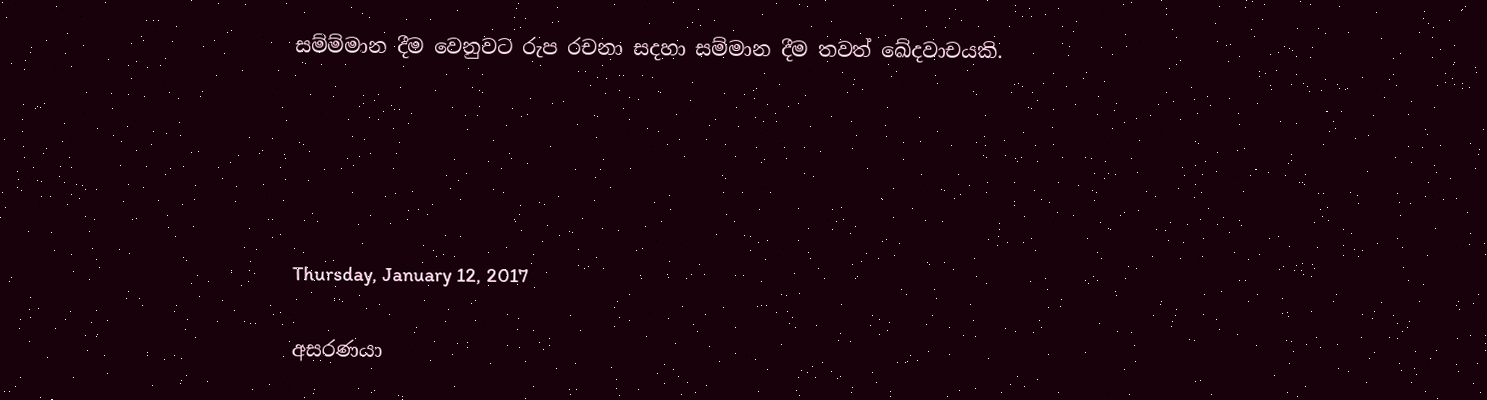සම්ම්මාන දීම වෙනුවට රුප රචනා සදහා සම්මාන දීම තවත් ඛේදවාචයකි.





Thursday, January 12, 2017

අසරණයා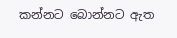කන්නට බොන්නට ඇත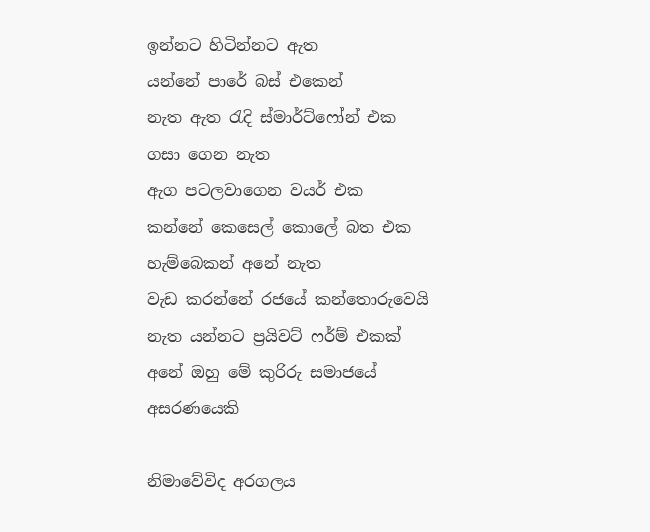ඉන්නට හිටින්නට ඇත
යන්නේ පාරේ බස් එකෙන්
නැත ඇත රැදි ස්මාර්ට්ෆෝන් එක
ගසා ගෙන නැත
ඇග පටලවාගෙන වයර් එක
කන්නේ කෙසෙල් කොලේ බත එක
හැම්බෙකන් අනේ නැත
වැඩ කරන්නේ රජයේ කන්තොරුවෙයි
නැත යන්නට ප්‍රයිවට් ෆර්ම් එකක්
අනේ ඔහු මේ කුරිරු සමාජයේ
අසරණයෙකි

නිමාවේවිද අරගලය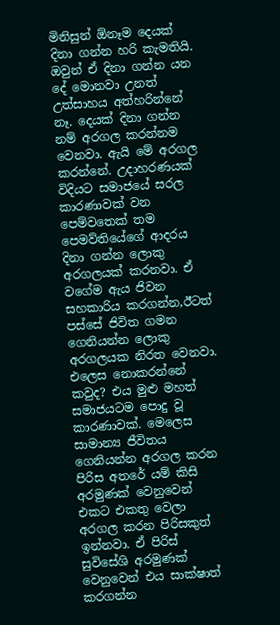මිනිසුන් ඕනෑම දෙයක් දිනා ගන්න හරි කැමතියි. ඔවුන් ඒ දිනා ගන්න යන දේ මොනවා උනත් උත්සාහය අත්හරින්නේ නෑ. දෙයක් දිනා ගන්න නම් අරගල කරන්නම වෙනවා. ඇයි මේ අරගල කරන්නේ. උදාහරණයක් විදියට සමාජයේ සරල කාරණාවක් වන පෙම්වතෙක් තම පෙමව්තියේගේ ආදරය දිනා ගන්න ලොකු අරගලයක් කරනවා. ඒ වගේම ඇය ජිවන සහකාරිය කරගන්න,ඊටත් පස්සේ ජිවිත ගමන ගෙනියන්න ලොකු අරගලයක නිරත වෙනවා. එලෙස නොකරන්නේ කවුද? එය මුළු මහත් සමාජයටම පොදු වූ කාරණාවක්. මෙලෙස සාමාන්‍ය ජීවිතය ගෙනියන්න අරගල කරන පිරිස අතරේ යම් කිසි අරමුණක් වෙනුවෙන් එකට එකතු වෙලා අරගල කරන පිරිසකුත් ඉන්නවා. ඒ පිරිස් සුවිසේශි අරමුණක් වෙනුවෙන් එය සාක්ෂාත් කරගන්න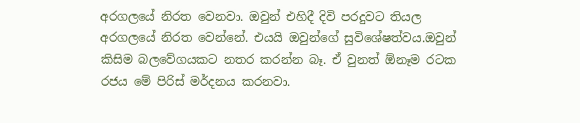අරගලයේ නිරත වෙනවා. ඔවුන් එහිදී දිවි පරදුවට තියල අරගලයේ නිරත වෙන්නේ. එයයි ඔවුන්ගේ සුවිශේෂත්වය.ඔවුන් කිසිම බලවේගයකට නතර කරන්න බෑ. ඒ වුනත් ඕනෑම රටක රජය මේ පිරිස් මර්දනය කරනවා.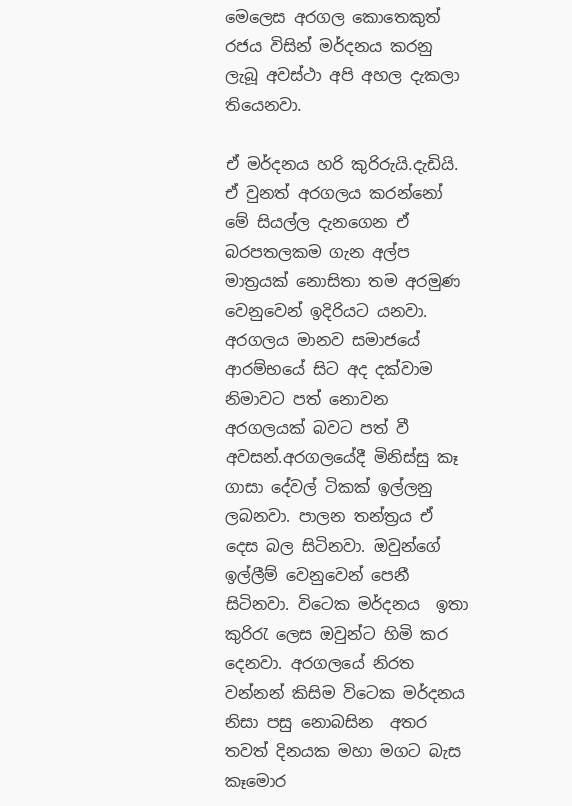මෙලෙස අරගල කොතෙකුත් රජය විසින් මර්දනය කරනු ලැබූ අවස්ථා අපි අහල දැකලා තියෙනවා.

ඒ මර්දනය හරි කුරිරුයි.දැඩියි. ඒ වුනත් අරගලය කරන්නෝ මේ සියල්ල දැනගෙන ඒ බරපතලකම ගැන අල්ප මාත්‍රයක් නොසිතා තම අරමුණ වෙනුවෙන් ඉදිරියට යනවා. අරගලය මානව සමාජයේ ආරම්භයේ සිට අද දක්වාම නිමාවට පත් නොවන අරගලයක් බවට පත් වී අවසන්.අරගලයේදී මිනිස්සු කෑ ගාසා දේවල් ටිකක් ඉල්ලනු ලබනවා. පාලන තන්ත්‍රය ඒ දෙස බල සිටිනවා. ඔවුන්ගේ ඉල්ලීම් වෙනුවෙන් පෙනී සිටිනවා. විටෙක මර්දනය  ඉතා කුරිරැ ලෙස ඔවුන්ට හිමි කර දෙනවා. අරගලයේ නිරත වන්නන් කිසිම විටෙක මර්දනය නිසා පසු නොබසින  අතර තවත් දිනයක මහා මගට බැස කෑමොර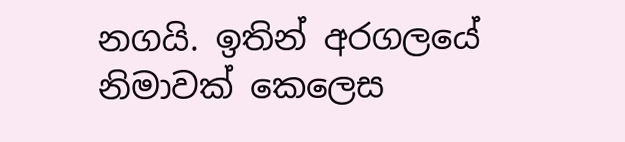නගයි. ඉතින් අරගලයේ නිමාවක් කෙලෙස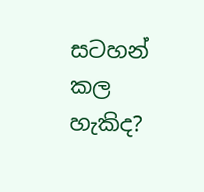සටහන් කල හැකිද?